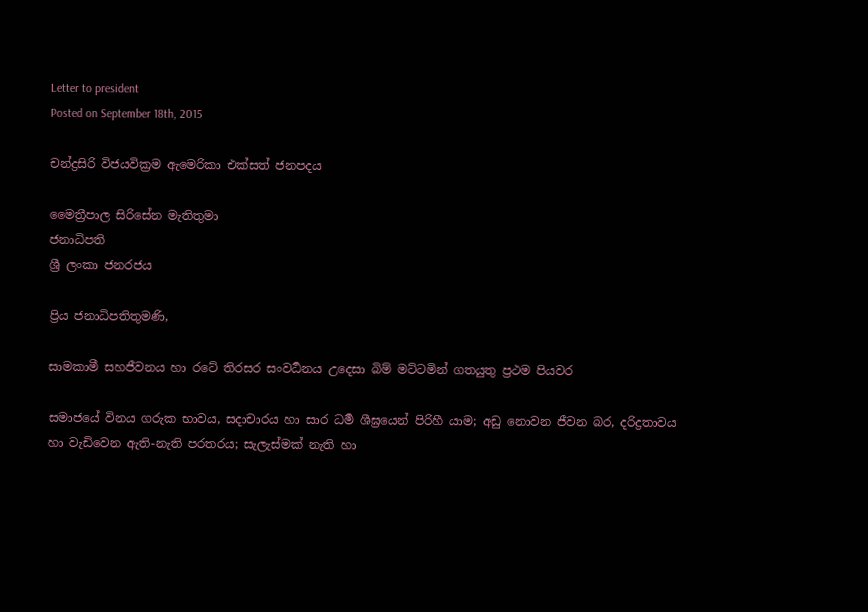Letter to president
Posted on September 18th, 2015

චන්ද්‍රසිරි විජයවික්‍රම ඇමෙරිකා එක්සත් ජනපදය

මෛත්‍රීපාල සිරිසේන මැතිතුමා
ජනාධිපති
ශ්‍රී ලංකා ජනරජය

ප්‍රිය ජනාධිපතිතුමණි,

සාමකාමී සහජීවනය හා රටේ තිරසර සංවර්‍ධනය උදෙසා බිම් මට්ටමින් ගතයුතු ප්‍රථම පියවර

සමාජයේ විනය ගරුක භාවය, සදාචාරය හා සාර ධර්‍ම ශීඝ්‍රයෙන් පිරිහී යාම; අඩු නොවන ජීවන බර, දරිද්‍රතාවය හා වැඩිවෙන ඇති-නැති පරතරය; සැලැස්මක් නැති හා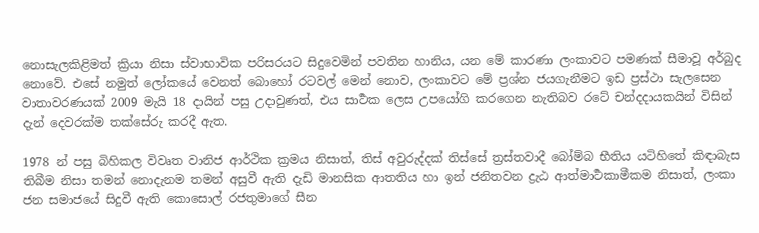නොසැලකිළිමත් ක්‍රියා නිසා ස්වාභාවික පරිසරයට සිදුවෙමින් පවතින හානිය, යන මේ කාරණා ලංකාවට පමණක් සීමාවූ අර්බුද නොවේ. එසේ නමුත් ලෝකයේ වෙනත් බොහෝ රටවල් මෙන් නොව, ලංකාවට මේ ප්‍රශ්න ජයගැනීමට ඉඩ ප්‍රස්ථා සැලසෙන වාතාවරණයක් 2009 මැයි 18 දායින් පසු උදාවුණත්, එය සාර්‍ථක ලෙස උපයෝගි කරගෙන නැතිබව රටේ චන්දදායකයින් විසින් දැන් දෙවරක්ම තක්සේරු කරදී ඇත.

1978 න් පසු බිහිකල විවෘත වානිජ ආර්ථික ක්‍රමය නිසාත්, තිස් අවුරුද්දක් තිස්සේ ත්‍රස්තවාදී බෝම්බ භීතිය යටිහිතේ කිඳාබැස තිබීම නිසා තමන් නොදැනම තමන් අසුවී ඇති දැඩි මානසික ආතතිය හා ඉන් ජනිතවන ද්‍ර‌ැඨ ආත්මාර්‍ථකාමීකම නිසාත්, ලංකා ජන සමාජයේ සිදුවී ඇති කොසොල් රජතුමාගේ සීන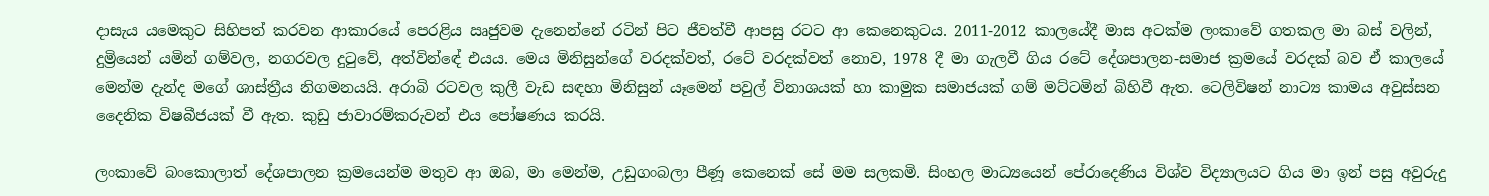දාසැය යමෙකුට සිහිපත් කරවන ආකාරයේ පෙරළිය ඍජුවම දැනෙන්නේ රටින් පිට ජීවත්‌වී ආපසු රටට ආ කෙනෙකුටය. 2011-2012 කාලයේදී මාස අටක්ම ලංකාවේ ගතකල මා බස් වලින්, දුම්‍රියෙන් යමින් ගම්වල, නගරවල දුටුවේ, අත්‌වින්ඳේ එයය. මෙය මිනිසුන්ගේ වරදක්වත්, රටේ වරදක්වත් නොව, 1978 දී මා ගැලවී ගිය රටේ දේශපාලන-සමාජ ක්‍රමයේ වරදක් බව ඒ කාලයේ මෙන්ම දැන්ද මගේ ශාස්ත්‍රීය නිගමනයයි. අරාබි රටවල කුලී වැඩ සඳහා මිනිසුන් යෑමෙන් පවුල් විනාශයක් හා කාමුක සමාජයක් ගම් මට්ටමින් බිහිවී ඇත. ටෙලිවිෂන් නාට්‍ය කාමය අවුස්සන දෛනික විෂබීජයක් වී ඇත. කුඩු ජාවාරම්කරුවන් එය පෝෂණය කරයි.

ලංකාවේ බංකොලාත් දේශපාලන ක්‍රමයෙන්ම මතුව ආ ඔබ, මා මෙන්ම, උඩුගංබලා පීණූ කෙනෙක් සේ මම සලකමි. සිංහල මාධ්‍යයෙන් පේරාදෙණිය විශ්ව විද්‍යාලයට ගිය මා ඉන් පසු අවුරුදු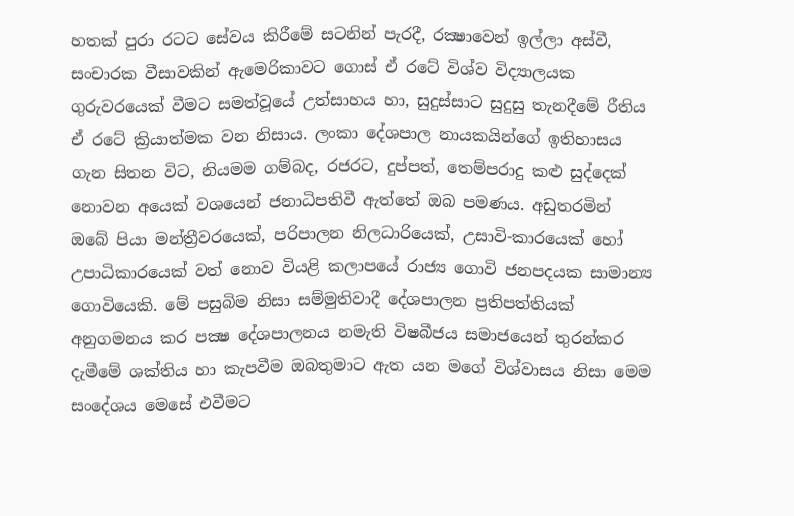හතක් පුරා රටට සේවය කිරීමේ සටනින් පැරදී, රක්‍ෂාවෙන් ඉල්ලා අස්වී, සංචාරක වීසාවකින් ඇමෙරිකාවට ගොස් ඒ රටේ විශ්ව විද්‍යාලයක ගුරුවරයෙක් වීමට සමත්‌වූයේ උත්සාහය හා, සුදුස්සාට සුදුසු තැනදීමේ රීතිය ඒ රටේ ක්‍රියාත්මක වන නිසාය. ලංකා දේශපාල නායකයින්ගේ ඉතිහාසය ගැන සිතන විට, නියමම ගම්බද, රජරට, දුප්පත්, තෙම්පරාදු කළු සුද්දෙක් නොවන අයෙක් වශයෙන් ජනාධිපතිවී ඇත්තේ ඔබ පමණය. අඩුතරමින් ඔබේ පියා මන්ත්‍රීවරයෙක්, පරිපාලන නිලධාරියෙක්, උසාවි-කාරයෙක් හෝ උපාධිකාරයෙක් වත් නොව වියළි කලාපයේ රාජ්‍ය ගොවි ජනපදයක සාමාන්‍ය ගොවියෙකි. මේ පසුබිම නිසා සම්මුතිවාදී දේශපාලන ප්‍රතිපත්තියක් අනුගමනය කර පක්‍ෂ දේශපාලනය නමැති විෂබීජය සමාජයෙන් තුරන්කර දැමීමේ ශක්තිය හා කැපවීම ඔබතුමාට ඇත යන මගේ විශ්වාසය නිසා මෙම සංදේශය මෙසේ එවීමට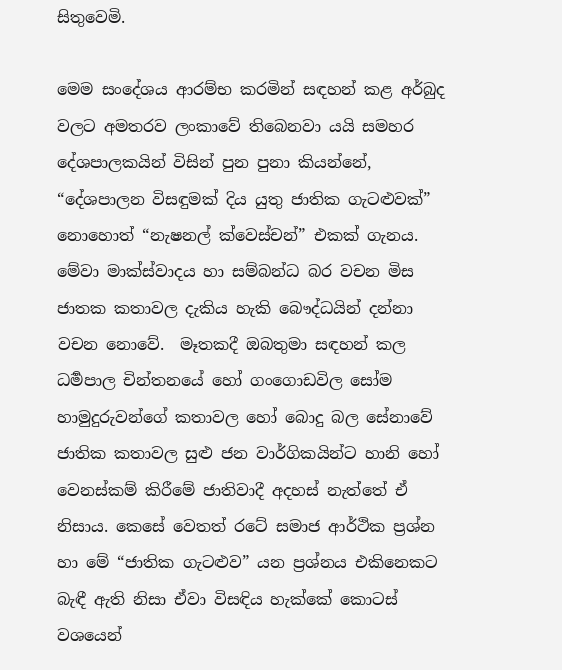සිතුවෙමි.

මෙම සංදේශය ආරම්භ කරමින් සඳහන් කළ අර්බුද වලට අමතරව ලංකාවේ තිබෙනවා යයි සමහර දේශපාලකයින් විසින් පුන පුනා කියන්නේ, “දේශපාලන විසඳුමක් දිය යුතු ජාතික ගැටළුවක්” නොහොත් “නැෂනල් ක්‌වෙස්චන්” එකක් ගැනය.  මේවා මාක්ස්වාදය හා සම්බන්‌ධ බර වචන මිස ජාතක කතාවල දැකිය හැකි බෞද්ධයින් දන්නා වචන නොවේ.  මෑතකදී ඔබතුමා සඳහන් කල ධර්‍මපාල චින්තනයේ හෝ ගංගොඩවිල සෝම හාමුදුරුවන්ගේ කතාවල හෝ බොදු බල සේනාවේ ජාතික කතාවල සුළු ජන වාර්ගිකයින්ට හානි හෝ වෙනස්කම් කිරීමේ ජාතිවාදී අදහස් නැත්තේ ඒ නිසාය. කෙසේ වෙතත් රටේ සමාජ ආර්ථික ප්‍රශ්න හා මේ “ජාතික ගැටළුව” යන ප්‍රශ්නය එකිනෙකට බැඳී ඇති නිසා ඒවා විසඳිය හැක්කේ කොටස් වශයෙන්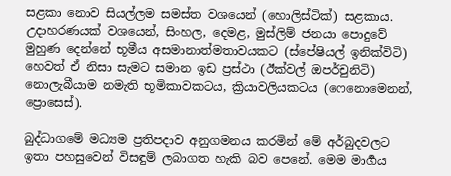සළකා නොව සියල්ලම සමස්ත වශයෙන් (හොලිස්ටික්) සළකාය. උදාහරණයක් වශයෙන්, සිංහල, දෙමළ, මුස්ලිම් ජනයා පොදුවේ මුහුණ දෙන්නේ භූමීය අසමානාත්මතාවයකට (ස්පේෂියල් ඉනික්‌විටි) හෙවත් ඒ නිසා සැමට සමාන ඉඩ ප්‍රස්ථා (ඊක්වල් ඔපර්චුනිටි)  නොලැබීයාම නමැති භූමිකාවකටය, ක්‍රියාවලියකටය (ෆෙනොමෙනන්, ප්‍රොසෙස්).

බුද්ධාගමේ මධ්‍යම ප්‍රතිපදාව අනුගමනය කරමින් මේ අර්බුදවලට ඉතා පහසුවෙන් විසඳුම් ලබාගත හැකි බව පෙනේ. මෙම මාර්‍ගය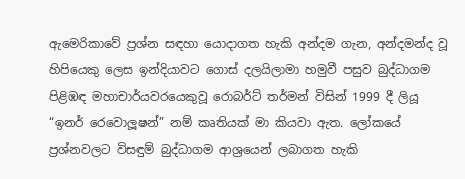ඇමෙරිකාවේ ප්‍රශ්න සඳහා යොදාගත හැකි අන්දම ගැන, අන්‌දමන්‌ද වූ හිපියෙකු ලෙස ඉන්දියාවට ගොස් දලයිලාමා හමුවී පසුව බුද්ධාගම පිළිඹඳ මහාචාර්යවරයෙකුවූ රොබර්ට් තර්‌මන් විසින් 1999 දී ලියූ “ඉනර් රෙවොලූෂන්” නම් කෘතියක් මා කියවා ඇත. ලෝකයේ ප්‍රශ්නවලට විසඳුම් බුද්ධාගම ආශ්‍රයෙන් ලබාගත හැකි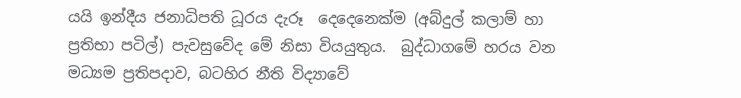යයි ඉන්දීය ජනාධිපති ධූරය දැරූ  දෙදෙනෙක්ම (අබ්දුල් කලාම් හා ප්‍රතිභා පටිල්) පැවසුවේද මේ නිසා වියයුතුය.  බුද්ධාගමේ හරය වන මධ්‍යම ප්‍රතිපදාව, බටහිර නීති විද්‍යාවේ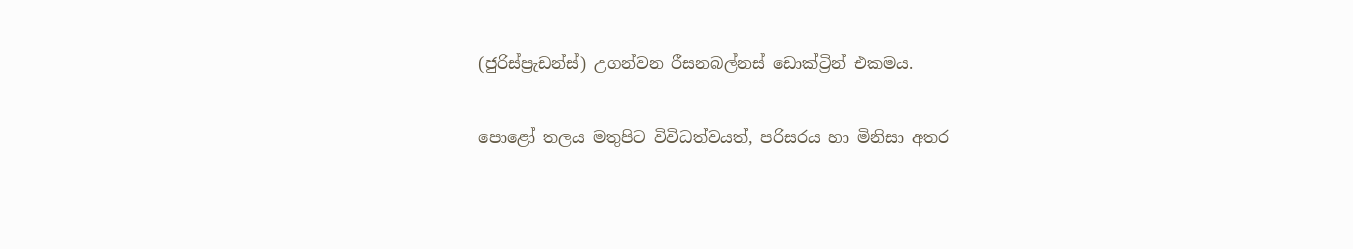(ජුරිස්ප්‍ර‌ැඩන්ස්) උගන්වන රීසනබල්නස් ඩොක්ට්‍රින් එකමය.

පොළෝ තලය මතුපිට විවිධත්‌වයත්, පරිසරය හා මිනිසා අතර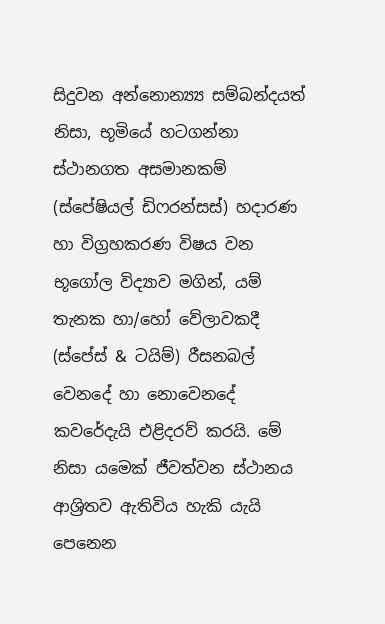සිදුවන අන්නොන්‍ය්‍ය සම්බ‌න්‌දයත් නිසා, භූමියේ හටගන්නා ස්ථානගත අසමානකම් (ස්පේෂියල් ඩිෆරන්සස්) හදාරණ හා විග්‍රහකරණ විෂය වන භූගෝල විද්‍යාව මගින්, යම් තැනක හා/හෝ වේලාවකදී (ස්පේස් & ටයිම්) රීසනබල් වෙනදේ හා නොවෙනදේ කවරේදැයි එළිදරව් කරයි. මේ නිසා යමෙක් ජීවත්‌වන ස්ථානය ආශ්‍රිතව ඇතිවිය හැකි යැයි පෙනෙන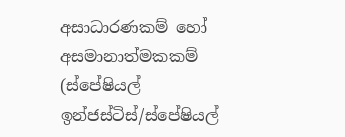අසාධාරණකම් හෝ අසමානාත්මකකම් (ස්පේෂියල් ඉන්ජස්ටිස්/ස්පේෂියල්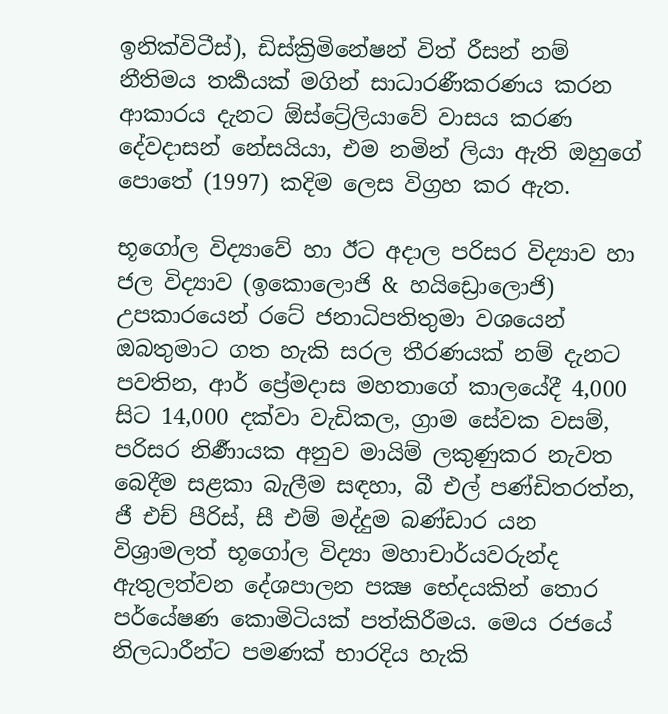ඉනික්‌විටීස්), ඩිස්ක්‍රිමිනේෂන් විත් රීසන් නම් නීතිමය තර්‍කයක් මගින් සාධාරණීකරණය කරන ආකාරය දැනට ඕස්ට්‍රේලියාවේ වාසය කරණ දේවදාසන් නේසයියා, එම නමින් ලියා ඇති ඔහුගේ පොතේ (1997) කදිම ලෙස විග්‍රහ කර ඇත.

භූගෝල විද්‍යාවේ හා ඊට අදාල පරිසර විද්‍යාව හා ජල විද්‍යාව (ඉකොලොජි & හයිඩ්‍රොලොජි) උපකාරයෙන් රටේ ජනාධිපතිතුමා වශයෙන් ඔබතුමාට ගත හැකි සරල තීරණයක් නම් දැනට පවතින, ආර් ප්‍රේමදාස මහතාගේ කාලයේදී 4,000 සිට 14,000 දක්‌වා වැඩිකල, ග්‍රාම සේවක වසම්, පරිසර නිර්‍ණායක අනුව මායිම් ලකුණුකර නැවත බෙදීම සළකා බැලීම සඳහා, බී එල් පණ්ඩිතරත්න, ජී එච් පීරිස්, සී එම් මද්දුම බණ්ඩාර යන විශ්‍රාමලත් භූගෝල විද්‍යා මහාචාර්යවරුන්ද ඇතුලත්‌වන දේශපාලන පක්‍ෂ භේදයකින් තොර පර්යේෂණ කොමිටියක් පත්කිරීමය. මෙය රජයේ නිලධාරීන්ට පමණක් භාරදිය හැකි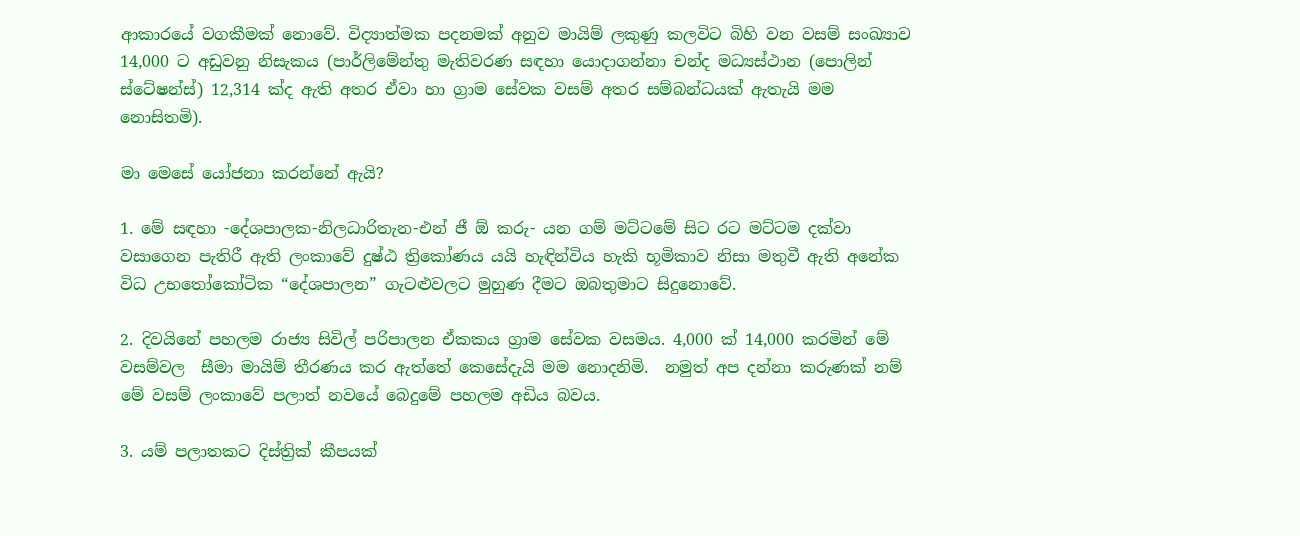ආකාරයේ වගකීමක් නොවේ. විද්‍යාත්මක පදනමක් අනුව මායිම් ලකුණු කලවිට බිහි වන වසම් සංඛ්‍යාව 14,000 ට අඩුවනු නිසැකය (පාර්ලිමේන්තු මැතිවරණ සඳහා යොදාගන්නා චන්ද මධ්‍යස්ථාන (පොලින් ස්ටේෂන්ස්) 12,314 ක්ද ඇති අතර ඒවා හා ග්‍රාම සේවක වසම් අතර සම්බන්‌ධයක් ඇතැයි මම නොසිතමි).

මා මෙසේ යෝජනා කරන්නේ ඇයි?

1. මේ සඳහා -දේශපාලක-නිලධාරිතැන-එන් ජී ඕ කරු- යන ගම් මට්ටමේ සිට රට මට්ටම ද‌ක්වා වසාගෙන පැතිරී ඇති ලංකාවේ දුෂ්ඨ ත්‍රිකෝණය යයි හැඳින්විය හැකි භූමිකාව නිසා මතුවී ඇති අනේක විධ උභතෝකෝටික “දේශපාලන” ගැටළුවලට මුහුණ දීමට ඔබතුමාට සිදුනොවේ.

2. දිවයිනේ පහලම රාජ්‍ය සිවිල් පරිපාලන ඒකකය ග්‍රාම සේවක වසමය. 4,000 ක් 14,000 කරමින් මේ වසම්වල  සීමා මායිම් තීරණය කර ඇත්තේ කෙසේදැයි මම නොදනිමි.  නමුත් අප දන්නා කරුණක් නම් මේ වසම් ලංකාවේ පලාත් නවයේ බෙදුමේ පහලම අඩිය බවය.

3. යම් පලාතකට දිස්ත්‍රික් කීපයක්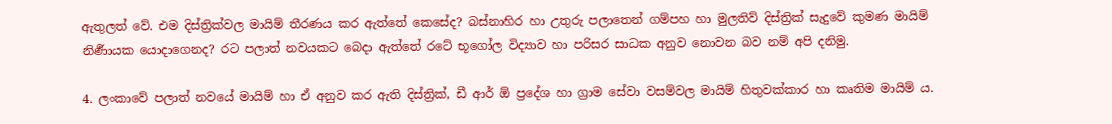ඇතුලත් වේ. එම දිස්ත්‍රික්වල මායිම් තීරණය කර ඇත්තේ කෙසේද? බස්නාහිර හා උතුරු පලාතෙන් ගම්පහ හා මුලතිව් දිස්ත්‍රික් සැදුවේ කුමණ මායිම් නිර්‍ණායක යොදාගෙනද? රට පලාත් නවයකට බෙදා ඇත්තේ රටේ භූගෝල විද්‍යාව හා පරිසර සාධක අනුව නොවන බව නම් අපි දනිමු.

4. ලංකාවේ පලාත් නවයේ මායිම් හා ඒ අනුව කර ඇති දිස්ත්‍රික්, ඩී ආර් ඕ ප්‍රදේශ හා ග්‍රාම සේවා වසම්වල මායිම් හිතුවක්කාර හා කෘතිම මායිම් ය.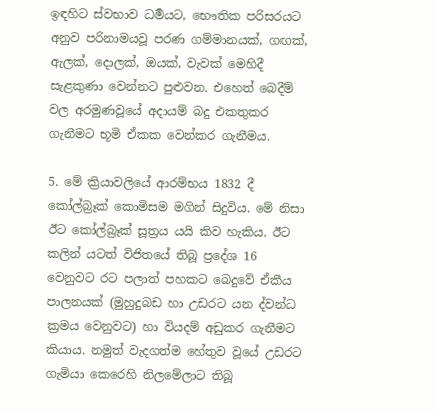ඉඳහිට ස්වභාව ධර්‍මයට, භෞතික පරිසරයට අනුව පරිනාමයවූ පරණ ගම්මානයක්, ගඟක්, ඇලක්, දොලක්, ඔයක්, වැවක් මෙහිදී සැළකුණා වෙන්නට පුළුවන. එහෙත් බෙදීම් වල අරමුණවූයේ අදායම් බදු එකතුකර ගැනීමට භූමි ඒකක වෙන්කර ගැනීමය.

5. මේ ක්‍රියාවලියේ ආරම්භය 1832 දී කෝල්බ්‍ර‌ෑක් කොමිසම මගින් සිදුවිය. මේ නිසා ඊට කෝල්බ්‍ර‌ෑක් සූත්‍රය යයි කිව හැකිය. ඊට කලින් යටත් විජිතයේ තිබූ ප්‍රදේශ 16 වෙනුවට රට පලාත් පහකට බෙදුවේ ඒකීය පාලනයක් (මුහුදුබඩ හා උඩරට යන ද්‌වන්‌ධ ක්‍රමය වෙනුවට) හා වියදම් අඩුකර ගැනීමට කියාය. නමුත් වැදගත්ම හේතුව වූයේ උඩරට ගැමියා කෙරෙහි නිලමේලාට තිබූ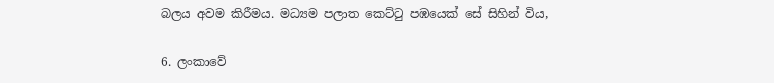බලය අවම කිරීමය. මධ්‍යම පලාත කෙට්ටු පඹයෙක් සේ සිහින් විය,

6. ලංකාවේ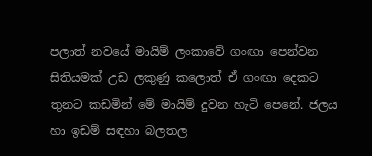පලාත් නවයේ මායිම් ලංකාවේ ගංඟා පෙන්වන සිතියමක් උඩ ලකුණු කලොත් ඒ ගංඟා දෙකට තුනට කඩමින් මේ මායිම් දුවන හැටි පෙනේ. ජලය හා ඉඩම් සඳහා බලතල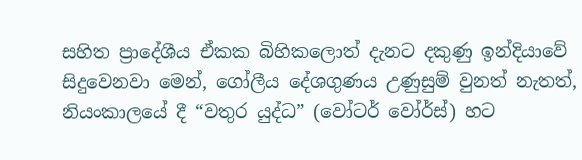සහිත ප්‍රාදේශීය ඒකක බිහිකලොත් දැනට දකුණු ඉන්දියාවේ සිදුවෙනවා මෙන්, ගෝලීය දේශගුණය උණුසුම් වුනත් නැතත්, නියංකාලයේ දී “වතුර යුද්ධ” (වෝටර් වෝර්ස්) හට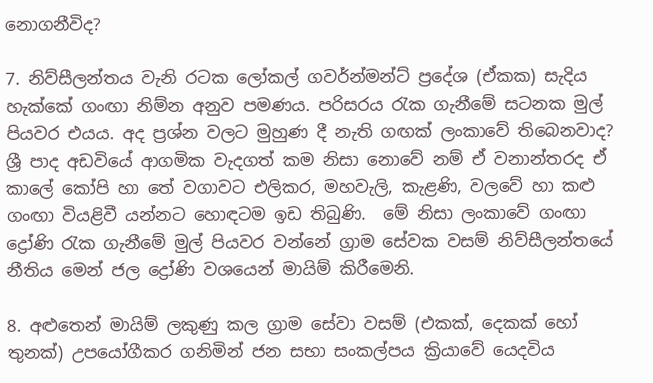නොගනීවිද?

7. නිව්සීලන්තය වැනි රටක ලෝකල් ගවර්න්මන්ට් ප්‍රදේශ (ඒකක) සැදිය හැක්කේ ගංඟා නිම්න අනුව පමණය. පරිසරය රැක ගැනීමේ සටනක මුල් පියවර එයය. අද ප්‍රශ්න වලට මුහුණ දී නැති ගඟක් ලංකාවේ තිබෙනවාද? ශ්‍රී පාද අඩවියේ ආගමික වැදගත් කම නිසා නොවේ නම් ඒ වනාන්තරද ඒ කාලේ කෝපි හා තේ වගාවට එලිකර, මහවැලි, කැළණි, වලවේ හා කළු ගංඟා වියළිවී යන්නට හොඳටම ඉඩ තිබුණි.  මේ නිසා ලංකාවේ ගංඟා ද්‍රෝණි රැක ගැනීමේ මුල් පියවර වන්නේ ග්‍රාම සේවක වසම් නිව්සීලන්තයේ නීතිය මෙන් ජල ද්‍රෝණි වශයෙන් මායිම් කිරීමෙනි.

8. අළුතෙන් මායිම් ලකුණු කල ග්‍රාම සේවා වසම් (එකක්, දෙකක් හෝ තුනක්) උපයෝගීකර ගනිමින් ජන සභා සංකල්පය ක්‍රියාවේ යෙදවිය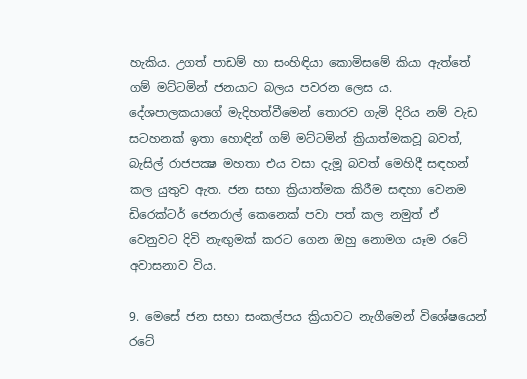හැකිය. උගත් පාඩම් හා සංහිඳියා කොමිසමේ කියා ඇත්තේ ගම් මට්ටමින් ජනයාට බලය පවරන ලෙස ය. දේශපාලකයාගේ මැදිහත්‌වීමෙන් තොරව ගැමි දිරිය නම් වැඩ සටහනක් ඉතා හොඳින් ගම් මට්ටමින් ක්‍රියාත්මකවූ බවත්, බැසිල් රාජපක්‍ෂ මහතා එය වසා දැමූ බවත් මෙහිදී සඳහන් කල යුතුව ඇත. ජන සභා ක්‍රියාත්මක කිරීම සඳහා වෙනම ඩිරෙක්ටර් ජෙනරාල් කෙනෙක් පවා පත් කල නමුත් ඒ වෙනුවට දිවි නැඟුමක් කරට ගෙන ඔහු නොමග යෑම රටේ අවාසනාව විය.

9. මෙසේ ජන සභා සංකල්පය ක්‍රියාවට නැගීමෙන් විශේෂයෙන් රටේ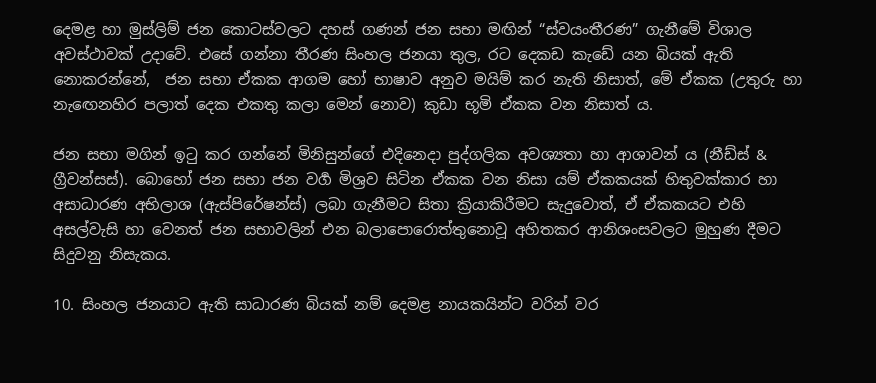දෙමළ හා මුස්ලිම් ජන කොටස්වලට දහස් ගණන් ජන සභා මඟින් “ස්වයංතීරණ” ගැනීමේ විශාල අවස්ථාවක් උදාවේ. එසේ ගන්නා තීරණ සිංහල ජනයා තුල, රට දෙකඩ කැඩේ යන බියක් ඇති නොකරන්නේ,  ජන සභා ඒකක ආගම හෝ භාෂාව අනුව මයිම් කර නැති නිසාත්, මේ ඒකක (උතුරු හා නැඟෙනහිර පලාත් දෙක එකතු කලා මෙන් නොව) කුඩා භූමි ඒකක වන නිසාත් ය.

ජන සභා මගින් ඉටු කර ගන්නේ මිනිසුන්ගේ එදිනෙදා පුද්ගලික අවශ්‍යතා හා ආශාවන් ය (නීඩ්ස් & ග්‍රීවන්සස්). බොහෝ ජන සභා ජන වර්‍ග මිශ්‍රව සිටින ඒකක වන නිසා යම් ඒකකයක් හිතුවක්කාර හා අසාධාරණ අභිලාශ (ඇස්පිරේෂන්ස්) ලබා ගැනීමට සිතා ක්‍රියාකිරීමට සැදුවොත්, ඒ ඒකකයට එහි අසල්වැසි හා වෙනත් ජන සභාවලින් එන බලාපොරොත්තුනොවූ අහිතකර ආනිශංසවලට මුහුණ දීමට සිදුවනු නිසැකය.

10. සිංහල ජනයාට ඇති සාධාරණ බියක් නම් දෙමළ නායකයින්ට වරින් වර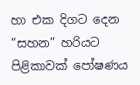හා එක දිගට දෙන “සහන” හරියට පිළිකාවක් පෝෂණය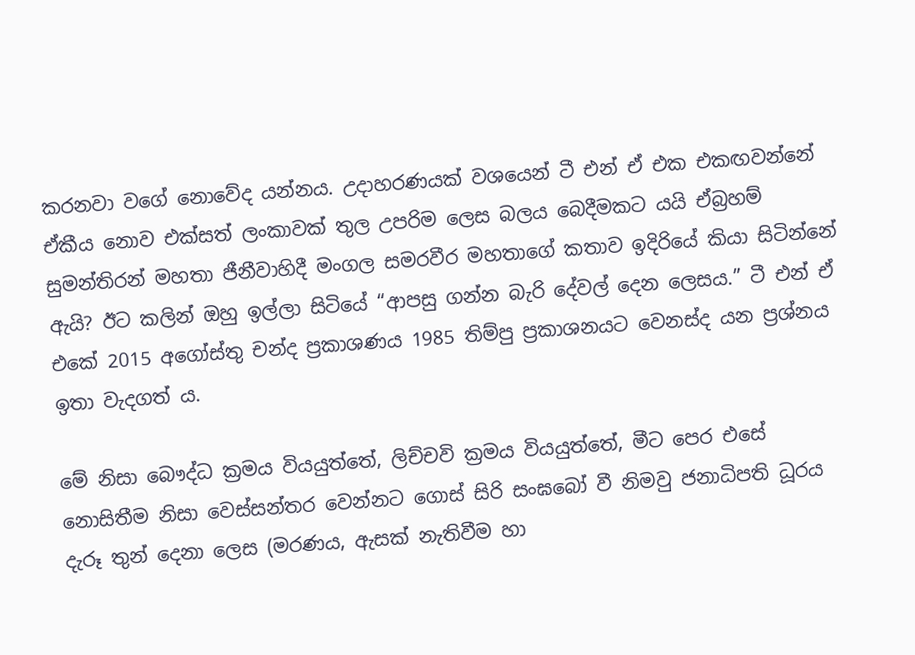කරනවා වගේ නොවේද යන්නය. උදාහරණයක් වශයෙන් ටී එන් ඒ එක එකඟවන්නේ ඒකීය නොව එක්සත් ලංකාවක් තුල උපරිම ලෙස බලය බෙදීමකට යයි ඒබ්‍රහම් සුමන්තිරන් මහතා ජීනීවාහිදී මංගල සමරවීර මහතාගේ කතාව ඉදිරියේ කියා සිටින්නේ ඇයි? ඊට කලින් ඔහු ඉල්ලා සිටියේ “ආපසු ගන්න බැරි දේවල් දෙන ලෙසය.” ටී එන් ඒ එකේ 2015 අගෝස්තු චන්ද ප්‍රකාශණය 1985 තිම්පු ප්‍රකාශනයට වෙනස්ද යන ප්‍රශ්නය ඉතා වැදගත් ය.

මේ නිසා බෞද්ධ ක්‍රමය වියයුත්තේ, ලිච්චවි ක්‍රමය වියයුත්තේ, මීට පෙර එසේ නොසිතීම නිසා වෙස්සන්තර වෙන්නට ගොස් සිරි සංඝබෝ වී නිමවු ජනාධිපති ධූරය දැරූ තුන් දෙනා ලෙස (මරණය, ඇසක් නැතිවීම හා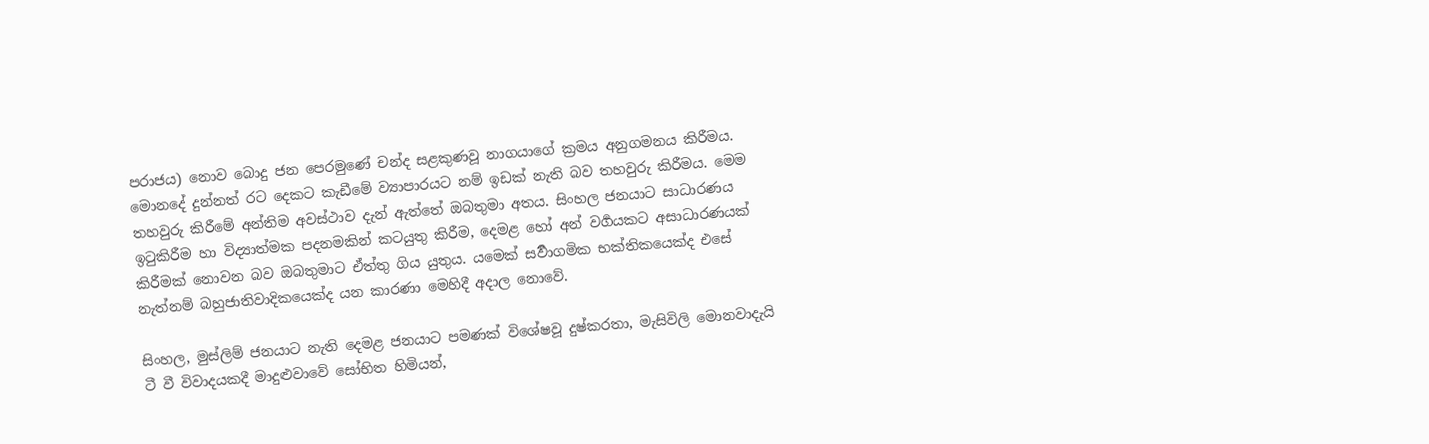පරාජය) නොව බොදු ජන පෙරමුණේ චන්ද සළකුණවූ නාගයාගේ ක්‍රමය අනුගමනය කිරීමය. මොනදේ දුන්නත් රට දෙකට කැඩීමේ ව්‍යාපාරයට නම් ඉඩක් නැති බව තහවුරු කිරීමය. මෙම තහවුරු කිරීමේ අන්තිම අවස්ථාව දැන් ඇත්තේ ඔබතුමා අතය. සිංහල ජනයාට සාධාරණය ඉටුකිරීම හා විද්‍යාත්මක පදනමකින් කටයුතු කිරීම, දෙමළ හෝ අන් වර්‍ගයකට අසාධාරණයක් කිරීමක් නොවන බව ඔබතුමාට ඒත්තු ගිය යුතුය. යමෙක් සර්‍වාගමික භක්තිකයෙක්ද එසේ නැත්නම් බහුජාතිවාදිකයෙක්ද යන කාරණා මෙහිදී අදාල නොවේ.

සිංහල, මුස්ලිම් ජනයාට නැති දෙමළ ජනයාට පමණක් විශේෂවූ දුෂ්කරතා, මැසිවිලි මොනවාදැයි ටී වී විවාදයකදී මාදුළුවාවේ සෝභිත හිමියන්,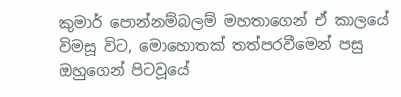කුමාර් පොන්නම්බලම් මහතාගෙන් ඒ කාලයේ විමසූ විට, මොහොතක් තත්පරවීමෙන් පසු ඔහුගෙන් පිටවූයේ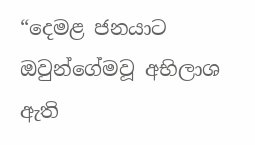“දෙමළ ජනයාට ඔවුන්ගේමවූ අභිලාශ ඇති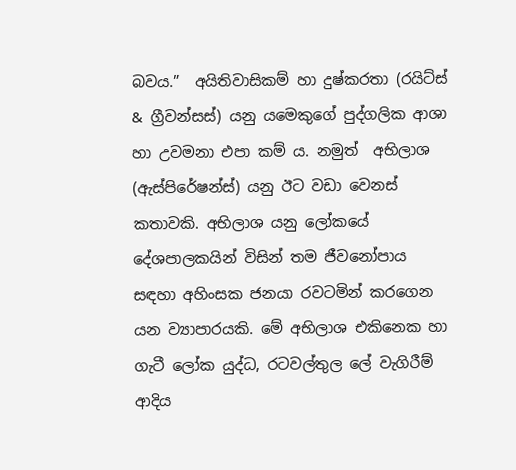බවය.”  අයිතිවාසිකම් හා දුෂ්කරතා (රයිට්ස් & ග්‍රීවන්සස්) යනු යමෙකුගේ පුද්ගලික ආශා හා උවමනා එපා කම් ය. නමුත්  අභිලාශ (ඇස්පිරේෂන්ස්) යනු ඊට වඩා වෙනස් කතාවකි. අභිලාශ යනු ලෝකයේ දේශපාලකයින් විසින් තම ජීවනෝපාය සඳහා අහිංසක ජනයා රවටමින් කරගෙන යන ව්‍යාපාරයකි. මේ අභිලාශ එකිනෙක හා ගැටී ලෝක යුද්ධ, රටවල්තුල ලේ වැගිරීම් ආදිය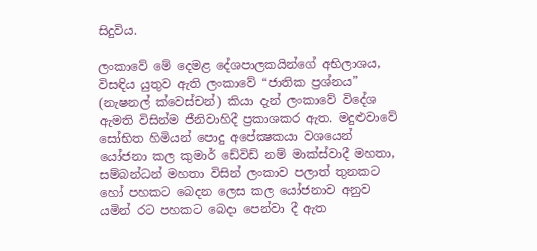සිදුවිය.

ලංකාවේ මේ දෙමළ දේශපාලකයින්ගේ අභිලාශය, විසඳිය යුතුව ඇති ලංකාවේ “ජාතික ප්‍රශ්නය” (නැෂනල් ක්‌වෙස්චන්) කියා දැන් ලංකාවේ විදේශ ඇමති විසින්ම ජීනිවාහිදී ප්‍රකාශකර ඇත. මදුළුවාවේ සෝභිත හිමියන් පොදු අපේක්‍ෂකයා වශයෙන් යෝජනා කල කුමාර් ඩේවිඩ් නම් මාක්ස්වාදී මහතා, සම්බන්‌ධන් මහතා විසින් ලංකාව පලාත් තුනකට හෝ පහකට බෙදන ලෙස කල යෝජනාව අනුව යමින් රට පහකට බෙදා පෙන්වා දී ඇත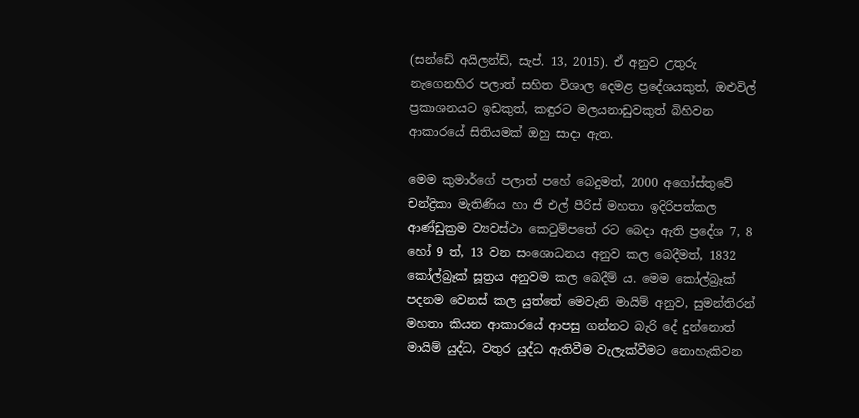(සන්ඩේ අයිලන්ඩ්, සැප්. 13, 2015). ඒ අනුව උතුරු නැගෙනහිර පලාත් සහිත විශාල දෙමළ ප්‍රදේශයකුත්, ඔළුවිල් ප්‍රකාශනයට ඉඩකුත්, කඳුරට මලයනාඩුවකුත් බිහිවන ආකාරයේ සිතියමක් ඔහු සාදා ඇත.

මෙම කුමාර්ගේ පලාත් පහේ බෙදුමත්, 2000 අගෝස්තුවේ චන්ද්‍රිකා මැතිණිය හා ජී එල් පීරිස් මහතා ඉදිරිපත්කල ආණ්ඩුක්‍රම ව්‍යවස්ථා කෙටුම්පතේ රට බෙදා ඇති ප්‍රදේශ 7, 8 හෝ 9 ත්, 13 වන සංශොධනය අනුව කල බෙදීමත්, 1832 කෝල්බ්‍ර‌ෑක් සූත්‍රය අනුවම කල බෙදීම් ය. මෙම කෝල්බ්‍ර‌ෑක් පදනම වෙනස් කල යුත්තේ මෙවැනි මායිම් අනුව, සුමන්තිරන් මහතා කියන ආකාරයේ ආපසු ගන්නට බැරි දේ දුන්නොත් මායිම් යුද්ධ, වතුර යුද්ධ ඇතිවීම වැලැක්‌වීමට නොහැකිවන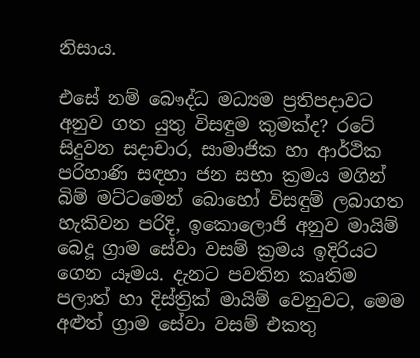නිසාය.

එසේ නම් බෞද්ධ මධ්‍යම ප්‍රතිපදාවට අනුව ගත යුතු විසඳුම කුමක්ද? රටේ සිදුවන සදාචාර, සාමාජික හා ආර්ථික පරිහාණි සඳහා ජන සභා ක්‍රමය මගින් බිම් මට්ටමෙන් බොහෝ විසඳුම් ලබාගත හැකිවන පරිදි, ඉකොලොජි අනුව මායිම් බෙදූ ග්‍රාම සේවා වසම් ක්‍රමය ඉදිරියට ගෙන යෑමය. දැනට පවතින කෘතිම පලාත් හා දිස්ත්‍රික් මායිම් වෙනුවට, මෙම අළුත් ග්‍රාම සේවා වසම් එකතු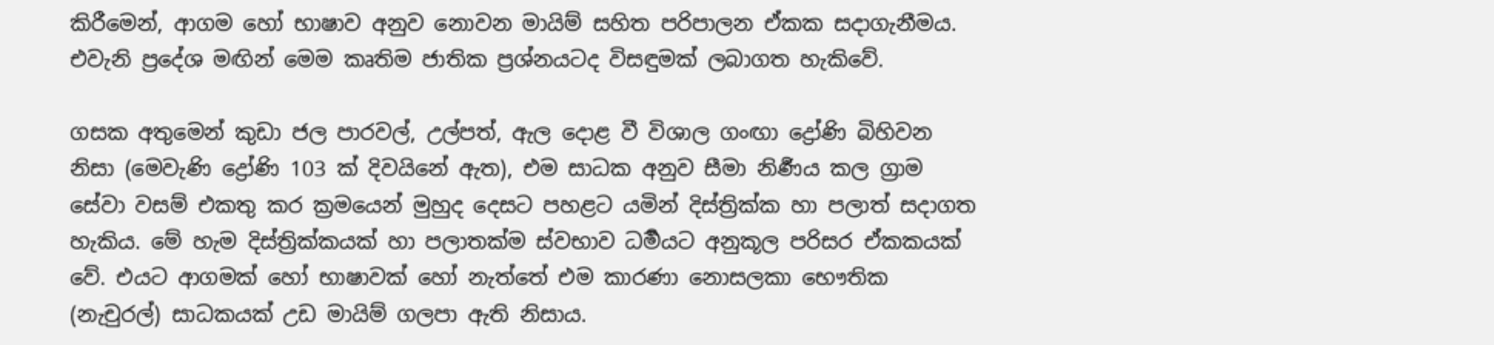කිරීමෙන්, ආගම හෝ භාෂාව අනුව නොවන මායිම් සහිත පරිපාලන ඒකක සදාගැනීමය. එවැනි ප්‍රදේශ මඟින් මෙම කෘතිම ජාතික ප්‍රශ්නයටද විසඳුමක් ලබාගත හැකිවේ.

ගසක අතුමෙන් කුඩා ජල පාරවල්, උල්පත්, ඇල දොළ වී විශාල ගංඟා ද්‍රෝණි බිහිවන නිසා (මෙවැණි ද්‍රෝණි 103 ක් දිවයිනේ ඇත), එම සාධක අනුව සීමා නිර්‍ණය කල ග්‍රාම සේවා වසම් එකතු කර ක්‍රමයෙන් මුහුද දෙසට පහළට යමින් දිස්ත්‍රික්ක හා පලාත් සදාගත හැකිය. මේ හැම දිස්ත්‍රික්කයක් හා පලාතක්ම ස්වභාව ධර්‍මයට අනුකූල පරිසර ඒකකයක් වේ. එයට ආගමක් හෝ භාෂාවක් හෝ නැත්තේ එම කාරණා නොසලකා භෞතික (නැචුරල්) සාධකයක් උඩ මායිම් ගලපා ඇති නිසාය.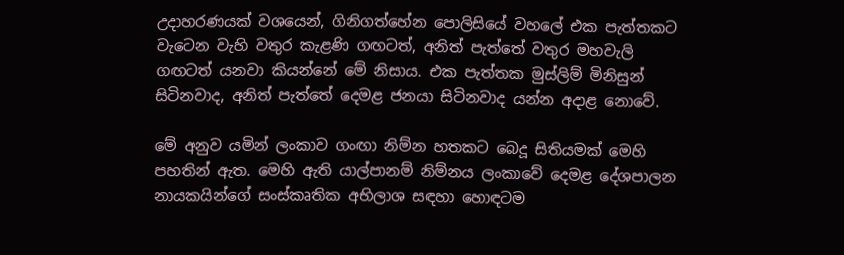උදාහරණයක් වශයෙන්, ගිනිගත්‌හේන පොලිසියේ වහලේ එක පැත්තකට වැටෙන වැහි වතුර කැළණි ගඟටත්, අනිත් පැත්තේ වතුර මහවැලි ගඟටත් යනවා කියන්නේ මේ නිසාය. එක පැත්තක මුස්ලිම් මිනිසුන් සිටිනවාද, අනිත් පැත්තේ දෙමළ ජනයා සිටිනවාද යන්න අදාළ නොවේ.

මේ අනුව යමින් ලංකාව ගංඟා නිම්න හතකට බෙදූ සිතියමක් මෙහි පහතින් ඇත. මෙහි ඇති යාල්පානම් නිම්නය ලංකාවේ දෙමළ දේශපාලන නායකයින්ගේ සංස්කෘතික අභිලාශ සඳහා හොඳටම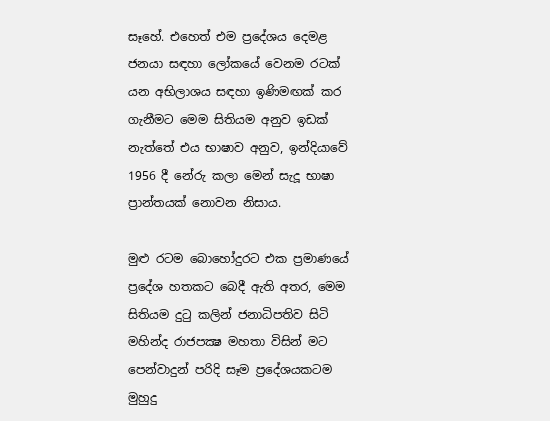සෑහේ. එහෙත් එම ප්‍රදේශය දෙමළ ජනයා සඳහා ලෝකයේ වෙනම රටක් යන අභිලාශය සඳහා ඉණිමඟක් කර ගැනීමට මෙම සිතියම අනුව ඉඩක් නැත්තේ එය භාෂාව අනුව, ඉන්දියාවේ 1956 දී නේරු කලා මෙන් සැදූ භාෂා ප්‍රාන්තයක් නොවන නිසාය.

මුළු රටම බොහෝදුරට එක ප්‍රමාණයේ ප්‍රදේශ හතකට බෙදී ඇති අතර, මෙම සිතියම දුටු කලින් ජනාධිපතිව සිටි මහින්ද රාජපක්‍ෂ මහතා විසින් මට පෙන්වාදුන් පරිදි සෑම ප්‍රදේශයකටම මුහුදු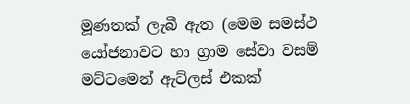මූණතක් ලැබී ඇත (මෙම සමස්ථ යෝජනාවට හා ග්‍රාම සේවා වසම් මට්ටමෙන් ඇට්ලස් එකක්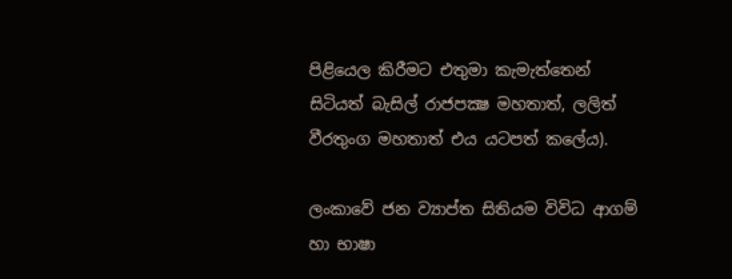පිළියෙල කිරීමට එතුමා කැමැත්තෙන් සිටියත් බැසිල් රාජපක්‍ෂ මහතාත්, ලලිත් වීරතුංග මහතාත් එය යටපත් කලේය).

ලංකාවේ ජන ව්‍යාප්ත සිතියම විවිධ ආගම් හා භාෂා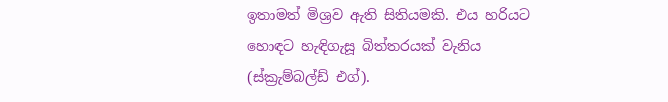ඉතාමත් මිශ්‍රව ඇති සිතියමකි. එය හරියට හොඳට හැඳිගැසූ බිත්තරයක් වැනිය (ස්ක්‍රැම්බල්ඩ් එග්).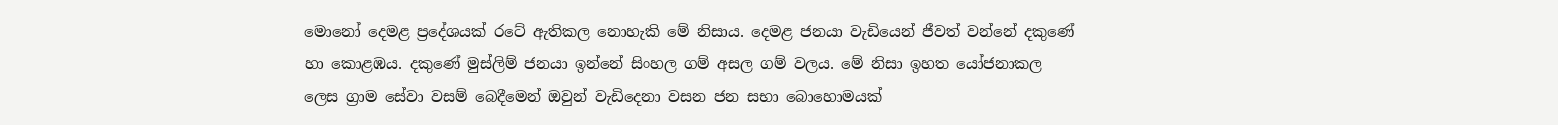මොනෝ දෙමළ ප්‍රදේශයක් රටේ ඇතිකල නොහැකි මේ නිසාය. දෙමළ ජනයා වැඩියෙන් ජීවත් වන්නේ දකුණේ හා කොළඹය. දකුණේ මුස්ලිම් ජනයා ඉන්නේ සිංහල ගම් අසල ගම් වලය. මේ නිසා ඉහත යෝජනාකල ලෙස ග්‍රාම සේවා වසම් බෙදීමෙන් ඔවුන් වැඩිදෙනා වසන ජන සභා බොහොමයක්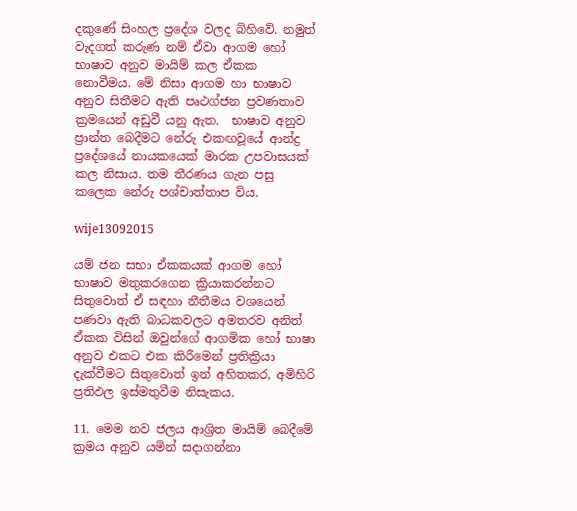දකුණේ සිංහල ප්‍රදේශ වලද බිහිවේ. නමුත් වැදගත් කරුණ නම් ඒවා ආගම හෝ භාෂාව අනුව මායිම් කල ඒකක නොවීමය. මේ නිසා ආගම හා භාෂාව අනුව සිතීමට ඇති පෘථග්ජන ප්‍රවණතාව ක්‍රමයෙන් අඩුවී යනු ඇත.  භාෂාව අනුව ප්‍රාන්ත බෙදීමට නේරු එකඟවූයේ ආන්ද්‍ර ප්‍රදේශයේ නායකයෙක් මාරක උපවාසයක් කල නිසාය. තම තීරණය ගැන පසු කලෙක නේරු පශ්චාත්තාප විය.

wije13092015

යම් ජන සභා ඒකකයක් ආගම හෝ භාෂාව මතුකරගෙන ක්‍රියාකරන්නට සිතුවොත් ඒ සඳහා නීතීමය වශයෙන් පණවා ඇති බාධකවලට අමතරව අනිත් ඒකක විසින් ඔවුන්ගේ ආගමික හෝ භාෂා අනුව එකට එක කිරීමෙන් ප්‍රතික්‍රියා දැක්‌වීමට සිතුවොත් ඉන් අහිතකර, අමිහිරි ප්‍රතිඵල ඉස්මතුවීම නිසැකය.

11. මෙම නව ජලය ආශ්‍රිත මායිම් බෙදීමේ ක්‍රමය අනුව යමින් සදාගන්නා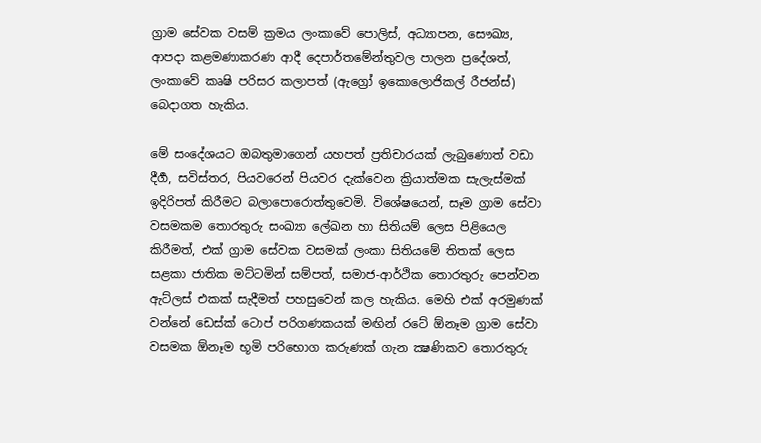ග්‍රාම සේවක වසම් ක්‍රමය ලංකාවේ පොලිස්, අධ්‍යාපන, සෞඛ්‍ය, ආපදා කළමණාකරණ ආදී දෙපාර්තමේන්තුවල පාලන ප්‍රදේශත්, ලංකාවේ කෘෂි පරිසර කලාපත් (ඇග්‍රෝ ඉකොලොජිකල් රීජන්ස්)  බෙදාගත හැකිය.

මේ සංදේශයට ඔබතුමාගෙන් යහපත් ප්‍රතිචාරයක් ලැබුණොත් වඩා දීර්‍ග, සවිස්තර, පියවරෙන් පියවර දැ‌ක්‌වෙන ක්‍රියාත්මක සැලැස්මක් ඉදිරිපත් කිරීමට බලාපොරොත්තුවෙමි. විශේෂයෙන්, සෑම ග්‍රාම සේවා වසමකම තොරතුරු සංඛ්‍යා ලේඛන හා සිතියම් ලෙස පිළියෙල කිරීමත්, එක් ග්‍රාම සේවක වසමක් ලංකා සිතියමේ තිතක් ලෙස සළකා ජාතික මට්ටමින් සම්පත්, සමාජ-ආර්ථික තොරතුරු පෙන්වන ඇට්ලස් එකක් සැදීමත් පහසුවෙන් කල හැකිය. මෙහි එක් අරමුණක් වන්නේ ඩෙස්ක් ටොප් පරිගණකයක් මඟින් රටේ ඕනෑම ග්‍රාම සේවා වසමක ඕනෑම භූමි පරිභොග කරුණක් ගැන ක්‍ෂණිකව තොරතුරු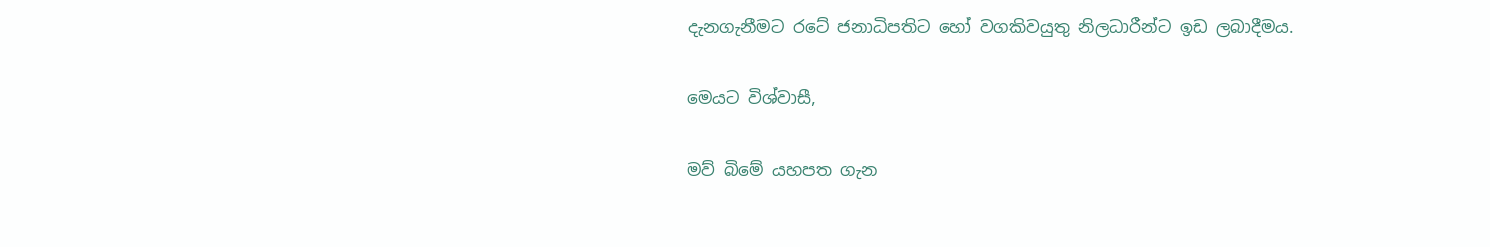දැනගැනීමට රටේ ජනාධිපතිට හෝ වගකිවයුතු නිලධාරීන්ට ඉඩ ලබාදීමය.

මෙයට විශ්වාසී,

මව් බිමේ යහපත ගැන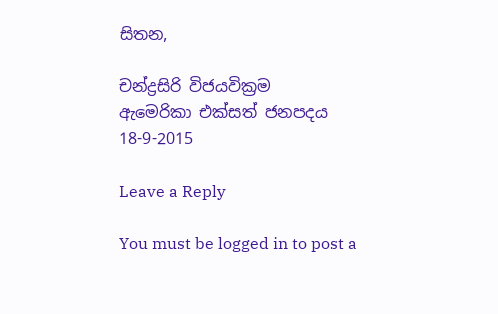සිතන,

චන්ද්‍රසිරි විජයවික්‍රම
ඇමෙරිකා එක්සත් ජනපදය
18-9-2015

Leave a Reply

You must be logged in to post a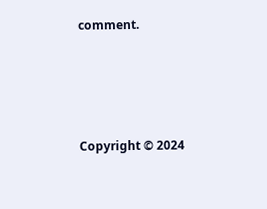comment.






Copyright © 2024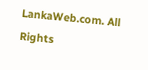LankaWeb.com. All Rights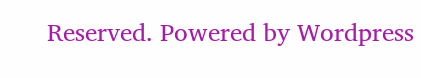Reserved. Powered by Wordpress